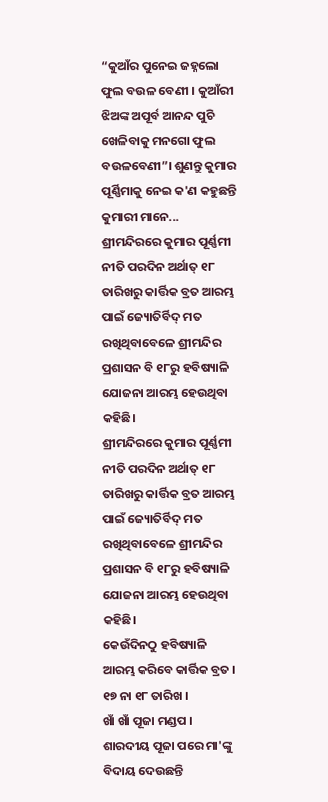“କୁଆଁର ପୁନେଇ ଜହ୍ନଲୋ ଫୁଲ ବଉଳ ବେଣୀ । କୁଆଁରୀ ଝିଅଙ୍କ ଅପୂର୍ବ ଆନନ୍ଦ ପୁଚି ଖେଳିବାକୁ ମନଗୋ ଫୁଲ ବଉଳବେଣୀ”। ଶୁଣନ୍ତୁ କୁମାର ପୂର୍ଣ୍ଣିମାକୁ ନେଇ କ'ଣ କହୁଛନ୍ତି କୁମାରୀ ମାନେ...
ଶ୍ରୀମନ୍ଦିରରେ କୁମାର ପୂର୍ଣ୍ଣମୀ ନୀତି ପରଦିନ ଅର୍ଥାତ୍ ୧୮ ତାରିଖରୁ କାର୍ତ୍ତିକ ବ୍ରତ ଆରମ୍ଭ ପାଇଁ ଜ୍ୟୋତିର୍ବିଦ୍ ମତ ରଖିଥିବାବେଳେ ଶ୍ରୀମନ୍ଦିର ପ୍ରଶାସନ ବି ୧୮ରୁ ହବିଷ୍ୟାଳି ଯୋଜନା ଆରମ୍ଭ ହେଉଥିବା କହିଛି।
ଶ୍ରୀମନ୍ଦିରରେ କୁମାର ପୂର୍ଣ୍ଣମୀ ନୀତି ପରଦିନ ଅର୍ଥାତ୍ ୧୮ ତାରିଖରୁ କାର୍ତ୍ତିକ ବ୍ରତ ଆରମ୍ଭ ପାଇଁ ଜ୍ୟୋତିର୍ବିଦ୍ ମତ ରଖିଥିବାବେଳେ ଶ୍ରୀମନ୍ଦିର ପ୍ରଶାସନ ବି ୧୮ରୁ ହବିଷ୍ୟାଳି ଯୋଜନା ଆରମ୍ଭ ହେଉଥିବା କହିଛି।
କେଉଁଦିନଠୁ ହବିଷ୍ୟାଳି ଆରମ୍ଭ କରିବେ କାର୍ତ୍ତିକ ବ୍ରତ । ୧୭ ନା ୧୮ ତାରିଖ ।
ଖାଁ ଖାଁ ପୂଜା ମଣ୍ଡପ । ଶାରଦୀୟ ପୂଜା ପରେ ମା'ଙ୍କୁ ବିଦାୟ ଦେଉଛନ୍ତି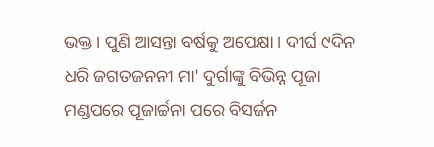ଭକ୍ତ । ପୁଣି ଆସନ୍ତା ବର୍ଷକୁ ଅପେକ୍ଷା । ଦୀର୍ଘ ୯ଦିନ ଧରି ଜଗତଜନନୀ ମା' ଦୁର୍ଗାଙ୍କୁ ବିଭିନ୍ନ ପୂଜା ମଣ୍ଡପରେ ପୂଜାର୍ଚ୍ଚନା ପରେ ବିସର୍ଜନ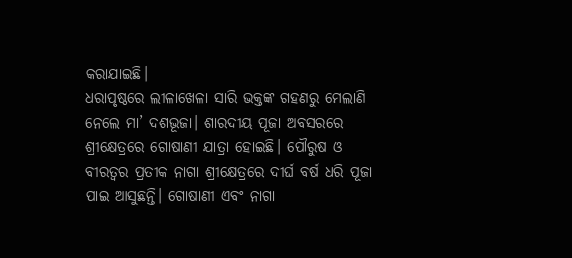କରାଯାଇଛି।
ଧରାପୃଷ୍ଠରେ ଲୀଳାଖେଳା ସାରି ଭକ୍ତଙ୍କ ଗହଣରୁ ମେଲାଣି ନେଲେ ମା’ ଦଶଭୂଜା। ଶାରଦୀୟ ପୂଜା ଅବସରରେ ଶ୍ରୀକ୍ଷେତ୍ରରେ ଗୋଷାଣୀ ଯାତ୍ରା ହୋଇଛି। ପୌରୁଷ ଓ ବୀରତ୍ୱର ପ୍ରତୀକ ନାଗା ଶ୍ରୀକ୍ଷେତ୍ରରେ ଦୀର୍ଘ ବର୍ଷ ଧରି ପୂଜା ପାଇ ଆସୁଛନ୍ତି। ଗୋଷାଣୀ ଏବଂ ନାଗା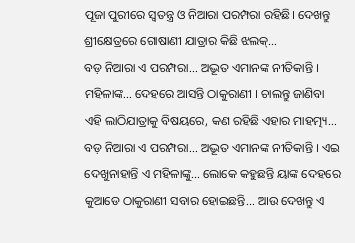ପୂଜା ପୁରୀରେ ସ୍ବତନ୍ତ୍ର ଓ ନିଆରା ପରମ୍ପରା ରହିଛି। ଦେଖନ୍ତୁ ଶ୍ରୀକ୍ଷେତ୍ରରେ ଗୋଷାଣୀ ଯାତ୍ରାର କିଛି ଝଲକ୍...
ବଡ଼ ନିଆରା ଏ ପରମ୍ପରା... ଅଦ୍ଭୂତ ଏମାନଙ୍କ ନୀତିକାନ୍ତି । ମହିଳାଙ୍କ... ଦେହରେ ଆସନ୍ତି ଠାକୁରାଣୀ । ଚାଲନ୍ତୁ ଜାଣିବା ଏହି ଲାଠିଯାତ୍ରାକୁ ବିଷୟରେ, କଣ ରହିଛି ଏହାର ମାହତ୍ମ୍ୟ...
ବଡ଼ ନିଆରା ଏ ପରମ୍ପରା... ଅଦ୍ଭୂତ ଏମାନଙ୍କ ନୀତିକାନ୍ତି । ଏଇ ଦେଖୁନାହାନ୍ତି ଏ ମହିଳାଙ୍କୁ... ଲୋକେ କହୁଛନ୍ତି ୟାଙ୍କ ଦେହରେ କୁଆଡେ ଠାକୁରାଣୀ ସବାର ହୋଇଛନ୍ତି... ଆଉ ଦେଖନ୍ତୁ ଏ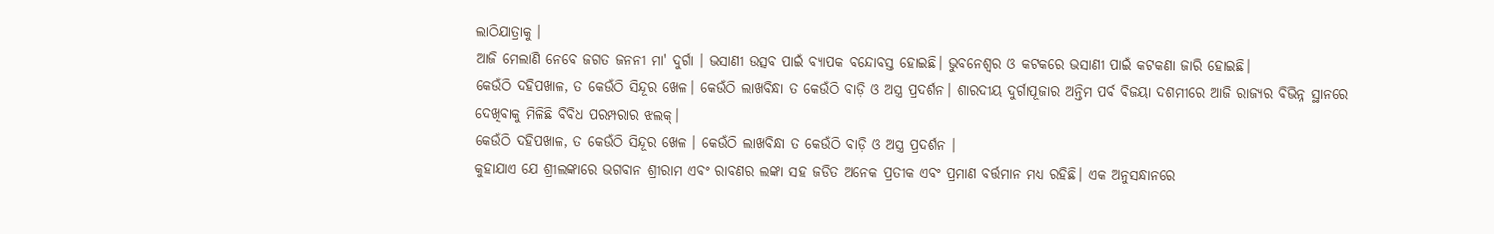ଲାଠିଯାତ୍ରାକୁ ।
ଆଜି ମେଲାଣି ନେବେ ଜଗତ ଜନନୀ ମା' ଦୁର୍ଗା । ଭସାଣୀ ଉତ୍ସବ ପାଇଁ ବ୍ୟାପକ ବନ୍ଦୋବସ୍ତ ହୋଇଛି। ଭୁବନେଶ୍ବର ଓ କଟକରେ ଭସାଣୀ ପାଇଁ କଟକଣା ଜାରି ହୋଇଛି।
କେଉଁଠି ଦହିପଖାଳ, ତ କେଉଁଠି ସିନ୍ଦୂର ଖେଳ। କେଉଁଠି ଲାଖବିନ୍ଧା ତ କେଉଁଠି ବାଡ଼ି ଓ ଅସ୍ତ୍ର ପ୍ରଦର୍ଶନ। ଶାରଦୀୟ ଦୁର୍ଗାପୂଜାର ଅନ୍ତିମ ପର୍ବ ବିଜୟା ଦଶମୀରେ ଆଜି ରାଜ୍ୟର ବିଭିନ୍ନ ସ୍ଥାନରେ ଦେଖିବାକୁ ମିଳିଛି ବିବିଧ ପରମ୍ପରାର ଝଲକ୍।
କେଉଁଠି ଦହିପଖାଳ, ତ କେଉଁଠି ସିନ୍ଦୂର ଖେଳ । କେଉଁଠି ଲାଖବିନ୍ଧା ତ କେଉଁଠି ବାଡ଼ି ଓ ଅସ୍ତ୍ର ପ୍ରଦର୍ଶନ ।
କୁହାଯାଏ ଯେ ଶ୍ରୀଲଙ୍କାରେ ଭଗବାନ ଶ୍ରୀରାମ ଏବଂ ରାବଣର ଲଙ୍କା ସହ ଜଡିତ ଅନେକ ପ୍ରତୀକ ଏବଂ ପ୍ରମାଣ ବର୍ତ୍ତମାନ ମଧ୍ୟ ରହିଛି। ଏକ ଅନୁସନ୍ଧାନରେ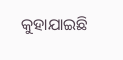କୁହାଯାଇଛି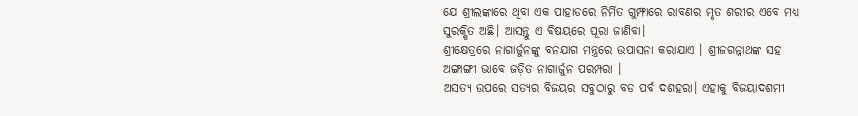ଯେ ଶ୍ରୀଲଙ୍କାରେ ଥିବା ଏକ ପାହାଡରେ ନିର୍ମିତ ଗୁମ୍ଫାରେ ରାବଣର ମୃତ ଶରୀର ଏବେ ମଧ୍ୟ ସୁରକ୍ଷିତ ଅଛି। ଆସନ୍ତୁ ଏ ବିଷୟରେ ପୂରା ଜାଣିବା।
ଶ୍ରୀକ୍ଷେତ୍ରରେ ନାଗାର୍ଜୁନଙ୍କୁ ବନଯାଗ ମନ୍ତ୍ରରେ ଉପାସନା କରାଯାଏ । ଶ୍ରୀଜଗନ୍ନାଥଙ୍କ ସହ ଅଙ୍ଗାଙ୍ଗୀ ଭାବେ ଜଡ଼ିତ ନାଗାର୍ଜୁନ ପରମ୍ପରା ।
ଅସତ୍ୟ ଉପରେ ସତ୍ୟର ବିଜୟର ସବୁଠାରୁ ବଡ ପର୍ବ ଦଶହରା। ଏହାକୁ ବିଜୟାଦଶମୀ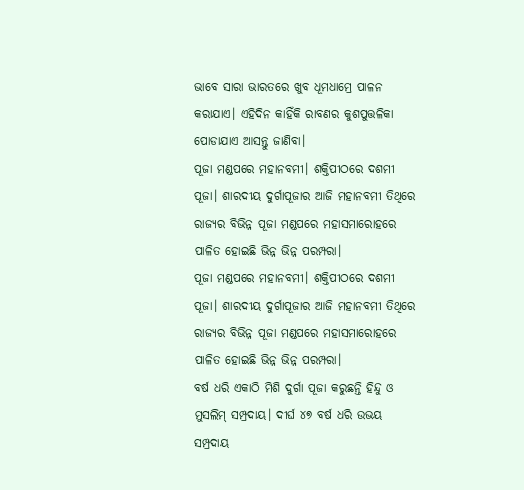ଭାବେ ସାରା ଭାରତରେ ଖୁବ ଧୂମଧାମ୍ରେ ପାଳନ କରାଯାଏ। ଏହିଦିନ କାହିଁକି ରାବଣର କୁଶପୁତ୍ତଳିକା ପୋଡାଯାଏ ଆସନ୍ତୁ ଜାଣିବା।
ପୂଜା ମଣ୍ଡପରେ ମହାନବମୀ। ଶକ୍ତିପୀଠରେ ଦଶମୀ ପୂଜା। ଶାରଦୀୟ ଦୁର୍ଗାପୂଜାର ଆଜି ମହାନବମୀ ତିଥିରେ ରାଜ୍ୟର ବିଭିନ୍ନ ପୂଜା ମଣ୍ଡପରେ ମହାସମାରୋହରେ ପାଳିତ ହୋଇଛି ଭିନ୍ନ ଭିନ୍ନ ପରମ୍ପରା।
ପୂଜା ମଣ୍ଡପରେ ମହାନବମୀ। ଶକ୍ତିପୀଠରେ ଦଶମୀ ପୂଜା। ଶାରଦୀୟ ଦୁର୍ଗାପୂଜାର ଆଜି ମହାନବମୀ ତିଥିରେ ରାଜ୍ୟର ବିଭିନ୍ନ ପୂଜା ମଣ୍ଡପରେ ମହାସମାରୋହରେ ପାଳିତ ହୋଇଛି ଭିନ୍ନ ଭିନ୍ନ ପରମ୍ପରା।
ବର୍ଷ ଧରି ଏକାଠି ମିଶି ଦୁର୍ଗା ପୂଜା କରୁଛନ୍ତି ହିନ୍ଦୁ ଓ ମୁସଲିମ୍ ସମ୍ପ୍ରଦାୟ। ଦୀର୍ଘ ୪୭ ବର୍ଷ ଧରି ଉଭୟ ସମ୍ପ୍ରଦାୟ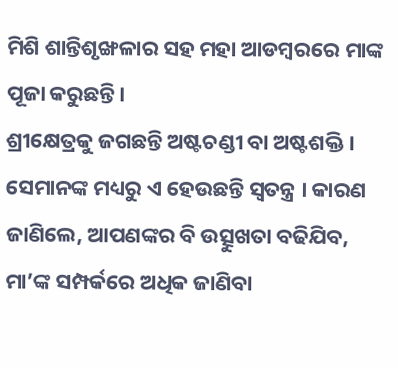ମିଶି ଶାନ୍ତିଶୃଙ୍ଖଳାର ସହ ମହା ଆଡମ୍ବରରେ ମାଙ୍କ ପୂଜା କରୁଛନ୍ତି।
ଶ୍ରୀକ୍ଷେତ୍ରକୁ ଜଗଛନ୍ତି ଅଷ୍ଟଚଣ୍ଡୀ ବା ଅଷ୍ଟଶକ୍ତି । ସେମାନଙ୍କ ମଧ୍ୟରୁ ଏ ହେଉଛନ୍ତି ସ୍ୱତନ୍ତ୍ର । କାରଣ ଜାଣିଲେ, ଆପଣଙ୍କର ବି ଉତ୍ସୁଖତା ବଢିଯିବ, ମା’ଙ୍କ ସମ୍ପର୍କରେ ଅଧିକ ଜାଣିବା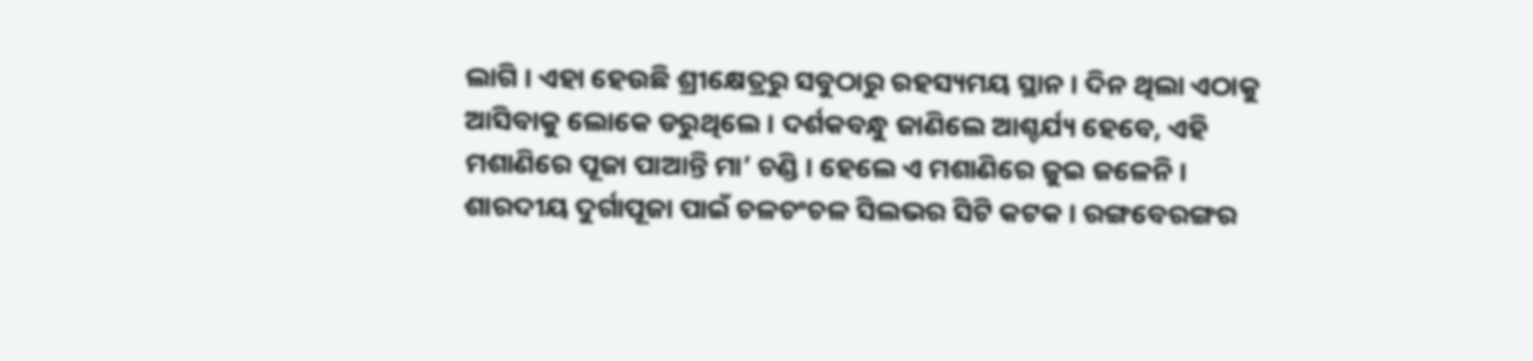ଲାଗି । ଏହା ହେଉଛି ଶ୍ରୀକ୍ଷେତ୍ରରୁ ସବୁଠାରୁ ରହସ୍ୟମୟ ସ୍ଥାନ । ଦିନ ଥିଲା ଏଠାକୁ ଆସିବାକୁ ଲୋକେ ଡରୁଥିଲେ । ଦର୍ଶକବନ୍ଧୁ ଜାଣିଲେ ଆଶ୍ଚର୍ଯ୍ୟ ହେବେ, ଏହି ମଶାଣିରେ ପୂଜା ପାଆନ୍ତି ମା’ ଚଣ୍ଡି । ହେଲେ ଏ ମଶାଣିରେ ଜୁଇ ଜଳେନି ।
ଶାରଦୀୟ ଦୁର୍ଗାପୂଜା ପାଇଁ ଚଳଚଂଚଳ ସିଲଭର ସିଟି କଟକ । ରଙ୍ଗବେରଙ୍ଗର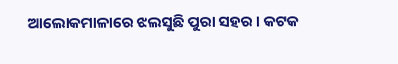ଆଲୋକମାଳାରେ ଝଲସୁଛି ପୁରା ସହର । କଟକ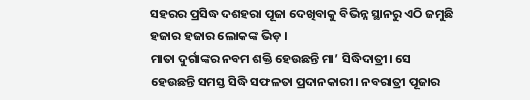ସହରର ପ୍ରସିଦ୍ଧ ଦଶହରା ପୂଜା ଦେଖିବାକୁ ବିଭିନ୍ନ ସ୍ଥାନରୁ ଏଠି ଜମୁଛି ହଜାର ହଜାର ଲୋକଙ୍କ ଭିଡ଼ ।
ମାତା ଦୁର୍ଗାଙ୍କର ନବମ ଶକ୍ତି ହେଉଛନ୍ତି ମା’ ସିଦ୍ଧିଦାତ୍ରୀ। ସେ ହେଉଛନ୍ତି ସମସ୍ତ ସିଦ୍ଧି ସଫଳତା ପ୍ରଦାନକାରୀ। ନବରାତ୍ରୀ ପୂଜାର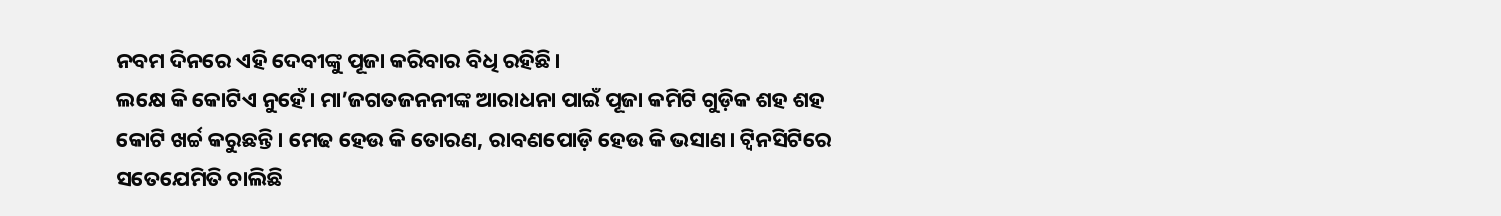ନବମ ଦିନରେ ଏହି ଦେବୀଙ୍କୁ ପୂଜା କରିବାର ବିଧି ରହିଛି।
ଲକ୍ଷେ କି କୋଟିଏ ନୁହେଁ। ମା’ଜଗତଜନନୀଙ୍କ ଆରାଧନା ପାଇଁ ପୂଜା କମିଟି ଗୁଡ଼ିକ ଶହ ଶହ କୋଟି ଖର୍ଚ୍ଚ କରୁଛନ୍ତି। ମେଢ ହେଉ କି ତୋରଣ, ରାବଣପୋଡ଼ି ହେଉ କି ଭସାଣ। ଟ୍ବିନସିଟିରେ ସତେଯେମିତି ଚାଲିଛି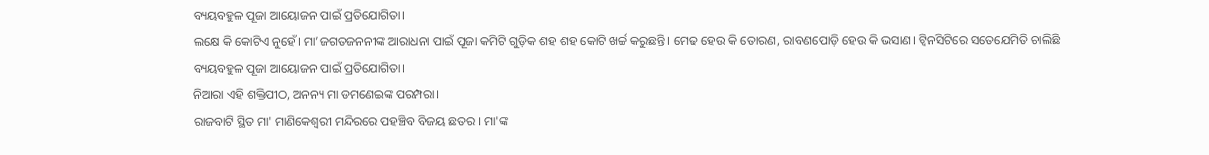ବ୍ୟୟବହୁଳ ପୂଜା ଆୟୋଜନ ପାଇଁ ପ୍ରତିଯୋଗିତା।
ଲକ୍ଷେ କି କୋଟିଏ ନୁହେଁ। ମା’ଜଗତଜନନୀଙ୍କ ଆରାଧନା ପାଇଁ ପୂଜା କମିଟି ଗୁଡ଼ିକ ଶହ ଶହ କୋଟି ଖର୍ଚ୍ଚ କରୁଛନ୍ତି। ମେଢ ହେଉ କି ତୋରଣ, ରାବଣପୋଡ଼ି ହେଉ କି ଭସାଣ। ଟ୍ବିନସିଟିରେ ସତେଯେମିତି ଚାଲିଛି ବ୍ୟୟବହୁଳ ପୂଜା ଆୟୋଜନ ପାଇଁ ପ୍ରତିଯୋଗିତା।
ନିଆରା ଏହି ଶକ୍ତିପୀଠ, ଅନନ୍ୟ ମା ଡମଣେଇଙ୍କ ପରମ୍ପରା।
ରାଜବାଟି ସ୍ଥିତ ମା' ମାଣିକେଶ୍ୱରୀ ମନ୍ଦିରରେ ପହଞ୍ଚିବ ବିଜୟ ଛତର । ମା'ଙ୍କ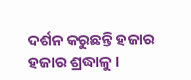ଦର୍ଶନ କରୁଛନ୍ତି ହଜାର ହଜାର ଶ୍ରଦ୍ଧାଳୁ ।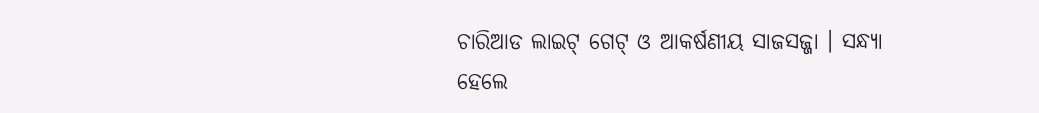ଚାରିଆଡ ଲାଇଟ୍ ଗେଟ୍ ଓ ଆକର୍ଷଣୀୟ ସାଜସଜ୍ଜା । ସନ୍ଧ୍ୟା ହେଲେ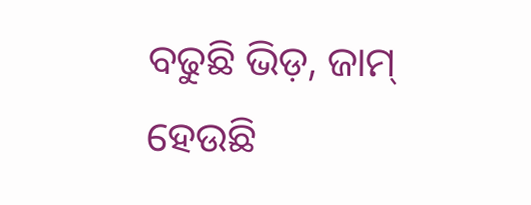ବଢୁଛି ଭିଡ଼, ଜାମ୍ ହେଉଛି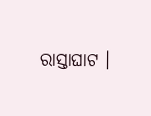ରାସ୍ତାଘାଟ ।